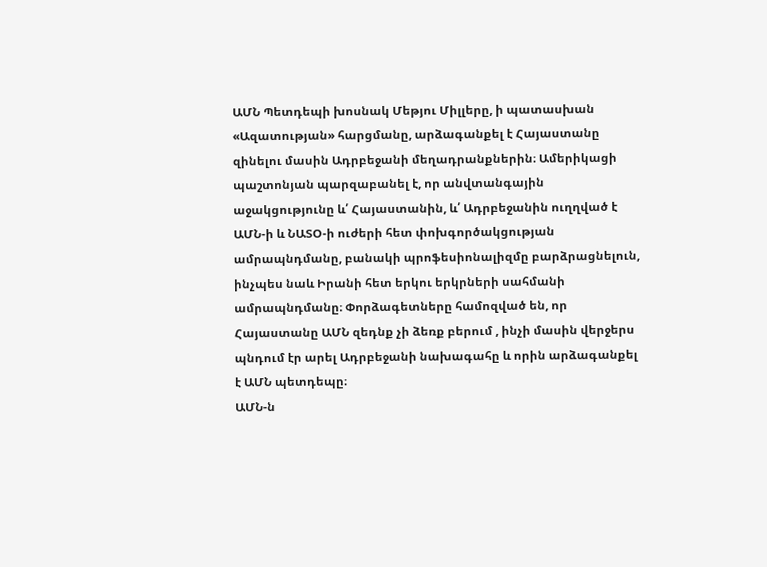ԱՄՆ Պետդեպի խոսնակ Մեթյու Միլլերը, ի պատասխան «Ազատության» հարցմանը, արձագանքել է Հայաստանը զինելու մասին Ադրբեջանի մեղադրանքներին։ Ամերիկացի պաշտոնյան պարզաբանել է, որ անվտանգային աջակցությունը և՛ Հայաստանին, և՛ Ադրբեջանին ուղղված է ԱՄՆ-ի և ՆԱՏՕ-ի ուժերի հետ փոխգործակցության ամրապնդմանը, բանակի պրոֆեսիոնալիզմը բարձրացնելուն, ինչպես նաև Իրանի հետ երկու երկրների սահմանի ամրապնդմանը։ Փորձագետները համոզված են, որ Հայաստանը ԱՄՆ զեդնք չի ձեռք բերում , ինչի մասին վերջերս պնդում էր արել Ադրբեջանի նախագահը և որին արձագանքել է ԱՄՆ պետդեպը։
ԱՄՆ-ն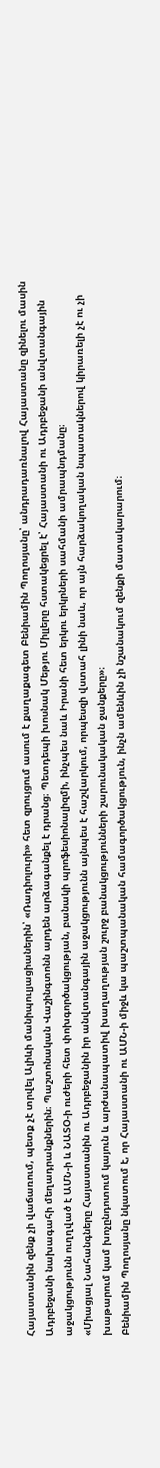Հայաստանին զենք չի վաճառում, պետք չէ տրվել Ալիևի մանիպուլյացիաներին՝ «Ռադիոլուրի» հետ զրույցում ասում է քաղաքագետ Բենիամին Պողոսյանը՝ անդրադառնալով Հայաստանը զինելու մասին Ադրբեջանի նախագահի մեղադրանքներին։ Պաշտոնական Վաշինգտոնն արդեն արձագանքել է դրանց։ Պետդեպի խոսնակ Մեթյու Միլլերը հստակեցրել է՝ Հայաստանի ու Ադրբեջանի անվտանգային աջակցությունն ուղղված է ԱՄՆ-ի և ՆԱՏՕ-ի ուժերի հետ փոխգործակցության, բանակի պրոֆեսիոնալիզմի, ինչպես նաև Իրանի հետ երկու երկրների սահմանի ամրապնդմանը։
«Միացյալ Նահանգները Հայաստանին ու Ադրբեջանին իր անվտանգային աջակցությունն այնպես է հաշվարկում, որպեսզի վստահ լինի նաև, որ այն հարձակողական նպատակներով կիրառելի չէ ու չի խաթարում կամ խոչընդոտում կայուն և արժանապատիվ խաղաղության շուրջ բանակցությունների շարունակական ջանքերը»։
Բենիամին Պողոսյանը նկատում է, որ Հայաստանի ու ԱՄՆ-ի միջև կա պաշտպանական համագործակցություն, ինչն ամենևին չի նշանակում զենքի մատակարարում։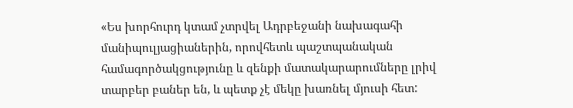«Ես խորհուրդ կտամ չտրվել Ադրբեջանի նախագահի մանիպուլյացիաներին, որովհետև պաշտպանական համագործակցությունը և զենքի մատակարարումները լրիվ տարբեր բաներ են, և պետք չէ մեկը խառնել մյուսի հետ: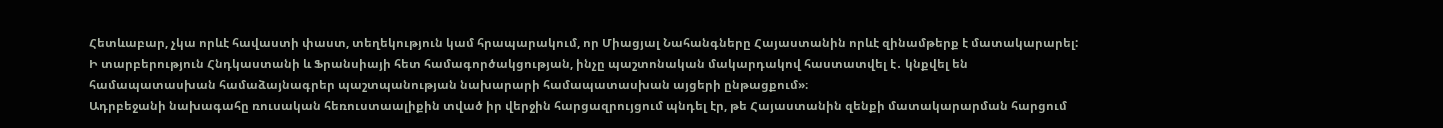Հետևաբար, չկա որևէ հավաստի փաստ, տեղեկություն կամ հրապարակում, որ Միացյալ Նահանգները Հայաստանին որևէ զինամթերք է մատակարարել: Ի տարբերություն Հնդկաստանի և Ֆրանսիայի հետ համագործակցության, ինչը պաշտոնական մակարդակով հաստատվել է․ կնքվել են համապատասխան համաձայնագրեր պաշտպանության նախարարի համապատասխան այցերի ընթացքում»։
Ադրբեջանի նախագահը ռուսական հեռուստաալիքին տված իր վերջին հարցազրույցում պնդել էր, թե Հայաստանին զենքի մատակարարման հարցում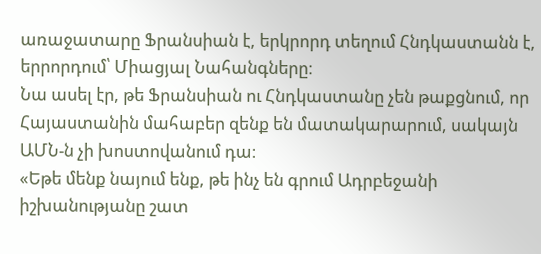առաջատարը Ֆրանսիան է, երկրորդ տեղում Հնդկաստանն է, երրորդում՝ Միացյալ Նահանգները։
Նա ասել էր, թե Ֆրանսիան ու Հնդկաստանը չեն թաքցնում, որ Հայաստանին մահաբեր զենք են մատակարարում, սակայն ԱՄՆ-ն չի խոստովանում դա։
«Եթե մենք նայում ենք, թե ինչ են գրում Ադրբեջանի իշխանությանը շատ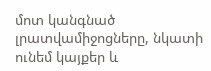մոտ կանգնած լրատվամիջոցները, նկատի ունեմ կայքեր և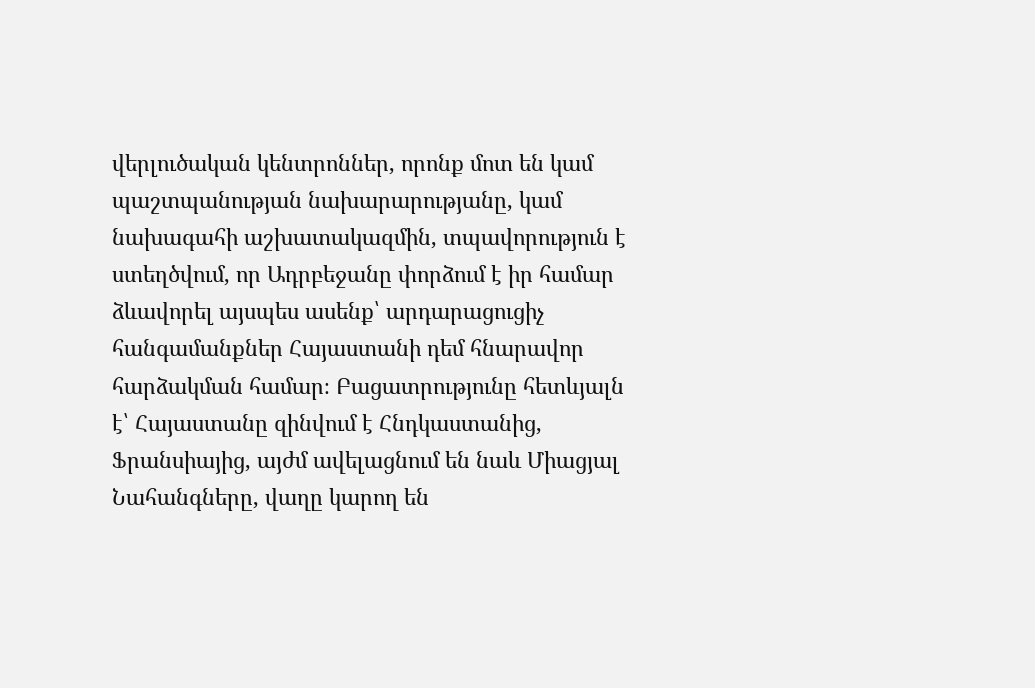վերլուծական կենտրոններ, որոնք մոտ են կամ պաշտպանության նախարարությանը, կամ նախագահի աշխատակազմին, տպավորություն է ստեղծվում, որ Ադրբեջանը փորձում է իր համար ձևավորել այսպես ասենք՝ արդարացուցիչ հանգամանքներ Հայաստանի դեմ հնարավոր հարձակման համար։ Բացատրությունը հետևյալն է՝ Հայաստանը զինվում է Հնդկաստանից, Ֆրանսիայից, այժմ ավելացնում են նաև Միացյալ Նահանգները, վաղը կարող են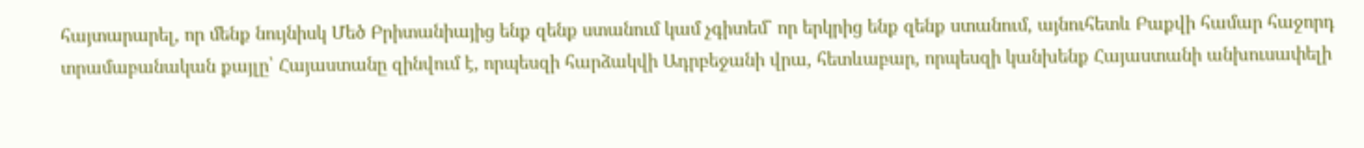հայտարարել, որ մենք նույնիսկ Մեծ Բրիտանիայից ենք զենք ստանում կամ չգիտեմ` որ երկրից ենք զենք ստանում, այնուհետև Բաքվի համար հաջորդ տրամաբանական քայլը՝ Հայաստանը զինվում է, որպեսզի հարձակվի Ադրբեջանի վրա, հետևաբար, որպեսզի կանխենք Հայաստանի անխուսափելի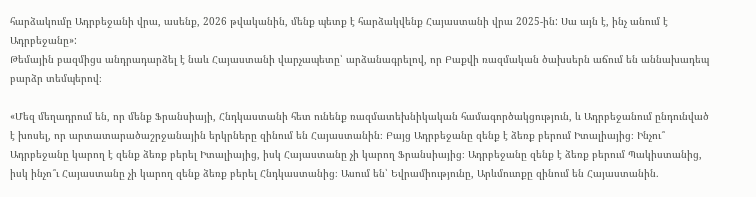հարձակումը Ադրբեջանի վրա, ասենք, 2026 թվականին, մենք պետք է հարձակվենք Հայաստանի վրա 2025-ին: Սա այն է, ինչ անում է Ադրբեջանը»:
Թեմային բազմիցս անդրադարձել է նաև Հայաստանի վարչապետը՝ արձանագրելով, որ Բաքվի ռազմական ծախսերն աճում են աննախադեպ բարձր տեմպերով։

«Մեզ մեղադրում են, որ մենք Ֆրանսիայի, Հնդկաստանի հետ ունենք ռազմատեխնիկական համագործակցություն, և Ադրբեջանում ընդունված է խոսել, որ արտատարածաշրջանային երկրները զինում են Հայաստանին։ Բայց Ադրբեջանը զենք է ձեռք բերում Իտալիայից։ Ինչու՞ Ադրբեջանը կարող է զենք ձեռք բերել Իտալիայից, իսկ Հայաստանը չի կարող Ֆրանսիայից։ Ադրբեջանը զենք է ձեռք բերում Պակիստանից, իսկ ինչո՞ւ Հայաստանը չի կարող զենք ձեռք բերել Հնդկաստանից։ Ասում են՝ Եվրամիությունը, Արևմուտքը զինում են Հայաստանին․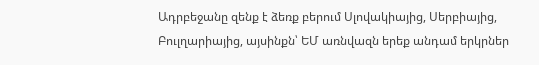Ադրբեջանը զենք է ձեռք բերում Սլովակիայից, Սերբիայից, Բուլղարիայից, այսինքն՝ ԵՄ առնվազն երեք անդամ երկրներ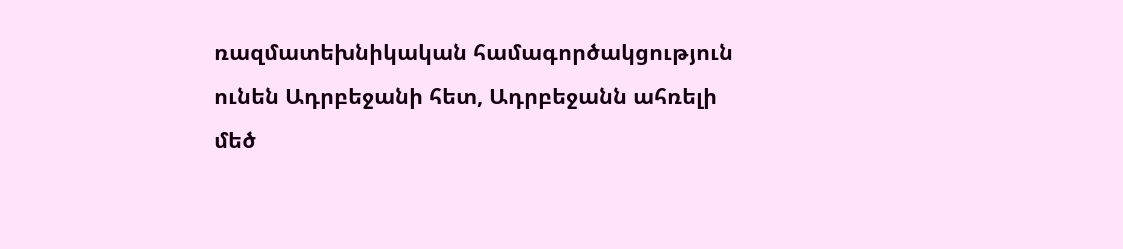ռազմատեխնիկական համագործակցություն ունեն Ադրբեջանի հետ, Ադրբեջանն ահռելի մեծ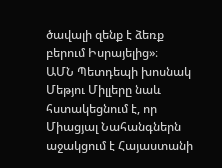ծավալի զենք է ձեռք բերում Իսրայելից»։
ԱՄՆ Պետդեպի խոսնակ Մեթյու Միլլերը նաև հստակեցնում է, որ Միացյալ Նահանգներն աջակցում է Հայաստանի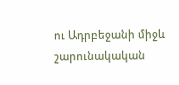ու Ադրբեջանի միջև շարունակական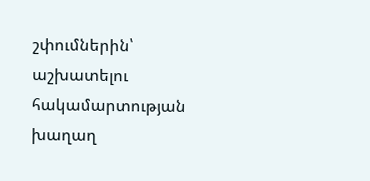շփումներին՝ աշխատելու հակամարտության խաղաղ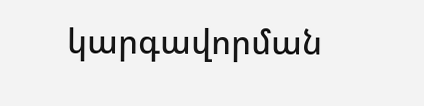կարգավորման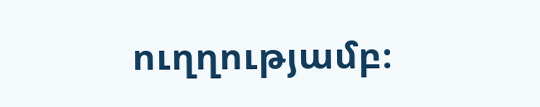ուղղությամբ։